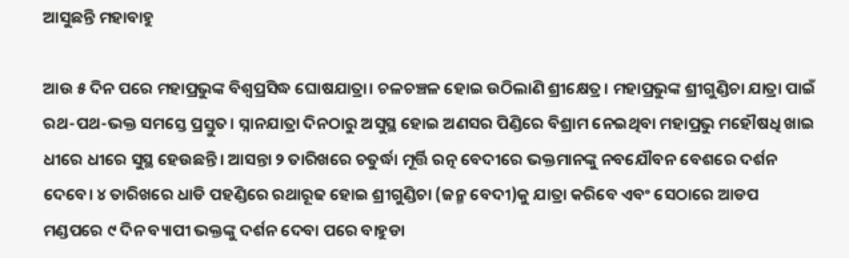ଆସୁଛନ୍ତି ମହାବାହୁ

ଆଉ ୫ ଦିନ ପରେ ମହାପ୍ରଭୁଙ୍କ ବିଶ୍ବପ୍ରସିଦ୍ଧ ଘୋଷଯାତ୍ରା। ଚଳଚଞ୍ଚଳ ହୋଇ ଉଠିଲାଣି ଶ୍ରୀକ୍ଷେତ୍ର। ମହାପ୍ରଭୁଙ୍କ ଶ୍ରୀଗୁଣ୍ଡିଚା ଯାତ୍ରା ପାଇଁ ରଥ-ପଥ-ଭକ୍ତ ସମସ୍ତେ ପ୍ରସ୍ତୁତ। ସ୍ନାନଯାତ୍ରା ଦିନଠାରୁ ଅସୁସ୍ଥ ହୋଇ ଅଣସର ପିଣ୍ଡିରେ ବିଶ୍ରାମ ନେଇଥିବା ମହାପ୍ରଭୁ ମ‌ହୌଷଧି ଖାଇ ଧୀରେ ଧୀରେ ସୁସ୍ଥ ହେଉଛନ୍ତି। ଆସନ୍ତା ୨ ତାରିଖରେ ଚତୁର୍ଦ୍ଧା ମୂର୍ତ୍ତି ରତ୍ନ ବେଦୀରେ ଭକ୍ତମାନଙ୍କୁ ନବଯୌବନ ବେଶରେ ଦର୍ଶନ ଦେବେ। ୪ ତାରିଖ‌ରେ ଧାଡି ପହଣ୍ଡିରେ ରଥାରୂଢ ହୋଇ ଶ୍ରୀଗୁଣ୍ଡିଚା (ଜନ୍ମ ବେଦୀ)କୁ ଯାତ୍ରା କରିବେ ଏବଂ ‌ସେଠାରେ ଆଡପ ମଣ୍ଡପରେ ୯ ଦିନ ବ୍ୟାପୀ ଭକ୍ତଙ୍କୁ ଦର୍ଶନ ‌ଦେବା ପରେ ବାହୁଡା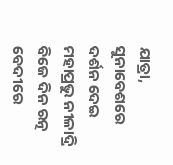ଯାତ୍ରା, ସୁନାବେଶରେ ଦର୍ଶନ ଦେଇ ମହାପ୍ରଭୁ ନୀଳାଦ୍ରି ବିଜେ ଦିନ ରତ୍ନ ବେଦୀରେ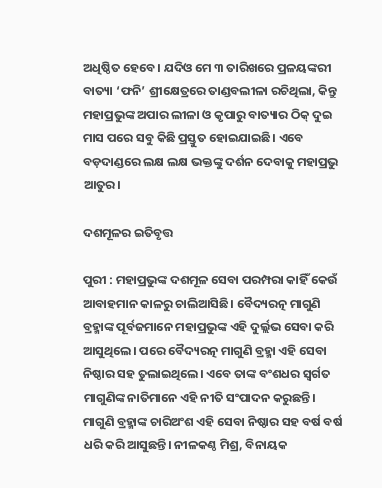ଅଧିଷ୍ଠିତ ହେବେ। ଯଦିଓ ମେ ୩ ତାରିଖରେ ପ୍ରଳୟଙ୍କରୀ ବାତ୍ୟା ‘ଫନି’ ଶ୍ରୀକ୍ଷେତ୍ରରେ ତାଣ୍ଡବଲୀଳା ରଚିଥିଲା, କିନ୍ତୁ ମହାପ୍ରଭୁଙ୍କ ଅପାର ଲୀଳା ଓ କୃପାରୁ ବାତ୍ୟାର ଠିକ୍ ଦୁଇ ମାସ ପରେ ସବୁ କିଛି ପ୍ରସ୍ତୁତ ହୋଇଯାଇଛି। ଏବେ ବଡ଼ଦାଣ୍ଡରେ ଲକ୍ଷ ଲକ୍ଷ ଭକ୍ତଙ୍କୁ ଦର୍ଶନ ଦେବାକୁ ମହାପ୍ରଭୁ ଆତୁର।

ଦଶମୂଳର ଇତିବୃତ୍ତ

ପୁରୀ : ମହାପ୍ରଭୁଙ୍କ ଦଶମୂଳ ସେବା ପରମ୍ପରା କାହିଁ କେଉଁ ଆବାହମାନ କାଳରୁ ଚାଲିଆସିଛି। ବୈଦ୍ୟରତ୍ନ ମାଗୁଣି ବ୍ରହ୍ମାଙ୍କ ପୂର୍ବଜମାନେ ମହାପ୍ରଭୁଙ୍କ ଏହି ଦୁର୍ଲ୍ଲଭ ସେବା କରି ଆସୁଥିଲେ। ପରେ ବୈଦ୍ୟରତ୍ନ ମାଗୁଣି ବ୍ରହ୍ମା ଏହି ସେବା ନିଷ୍ଠାର ସହ ତୁଲାଇଥିଲେ। ଏବେ ତାଙ୍କ ବଂଶଧର ସ୍ବର୍ଗତ ମାଗୁଣିଙ୍କ ନାତିମାନେ ଏହି ନୀତି ସଂପାଦନ କରୁଛନ୍ତି। ମାଗୁଣି ବ୍ରହ୍ମାଙ୍କ ଚାରିଅଂଶ ଏହି ସେବା ନିଷ୍ଠାର ସହ ବର୍ଷ ବର୍ଷ ଧରି କରି ଆସୁଛନ୍ତି। ନୀଳକଣ୍ଠ ମିଶ୍ର, ବିନାୟକ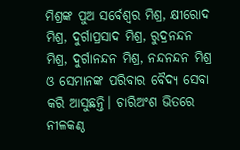ମିଶ୍ରଙ୍କ ପୁଅ ସର୍ବେଶ୍ବର ମିଶ୍ର, କ୍ଷୀରୋଦ ମିଶ୍ର, ଦୁର୍ଗାପ୍ରସାଦ ମିଶ୍ର, ରୁଦ୍ରନନ୍ଦନ ମିଶ୍ର, ଦୁର୍ଗାନନ୍ଦନ ମିଶ୍ର, ନନ୍ଦନନ୍ଦନ ମିଶ୍ର ଓ ସେମାନଙ୍କ ପରିବାର ବୈଦ୍ୟ ସେବା କରି ଆସୁଛନ୍ତି। ଚାରିଅଂଶ ଭିତରେ ନୀଳକଣ୍ଠ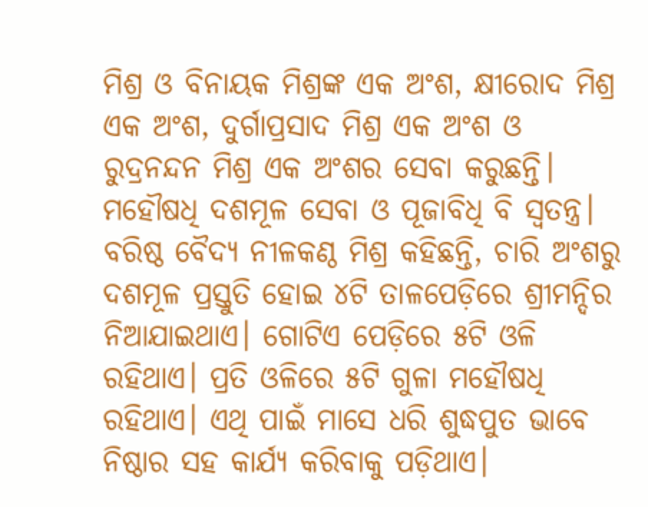ମିଶ୍ର ଓ ବିନାୟକ ମିଶ୍ରଙ୍କ ଏକ ଅଂଶ, କ୍ଷୀରୋଦ ମିଶ୍ର ଏକ ଅଂଶ, ଦୁର୍ଗାପ୍ରସାଦ ମିଶ୍ର ଏକ ଅଂଶ ଓ ରୁଦ୍ରନନ୍ଦନ ମିଶ୍ର ଏକ ଅଂଶର ସେବା କରୁଛନ୍ତି। ମହୌଷଧି ଦଶମୂଳ ସେବା ଓ ପୂଜାବିଧି ବି ସ୍ବତନ୍ତ୍ର। ବରିଷ୍ଠ ବୈଦ୍ୟ ନୀଳକଣ୍ଠ ମିଶ୍ର କହିଛନ୍ତି, ଚାରି ଅଂଶରୁ ଦଶମୂଳ ପ୍ରସ୍ତୁତି ହୋଇ ୪ଟି ତାଳପେଡ଼ିରେ ଶ୍ରୀମନ୍ଦିର ନିଆଯାଇଥାଏ। ଗୋଟିଏ ପେଡ଼ିରେ ୫ଟି ଓଳି ରହିଥାଏ। ପ୍ରତି ଓଳିରେ ୫ଟି ଗୁଳା ମହୌଷଧି ରହିଥାଏ। ଏଥି ପାଇଁ ମାସେ ଧରି ଶୁଦ୍ଧପୁତ ଭାବେ ନିଷ୍ଠାର ସହ କାର୍ଯ୍ୟ କରିବାକୁ ପଡ଼ିଥାଏ।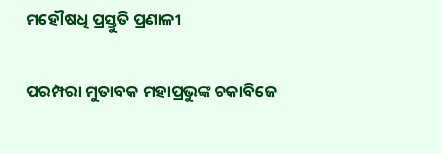ମହୌଷଧି ପ୍ରସ୍ତୁତି ପ୍ରଣାଳୀ

ପରମ୍ପରା ମୁତାବକ ମହାପ୍ରଭୁଙ୍କ ଚକାବିଜେ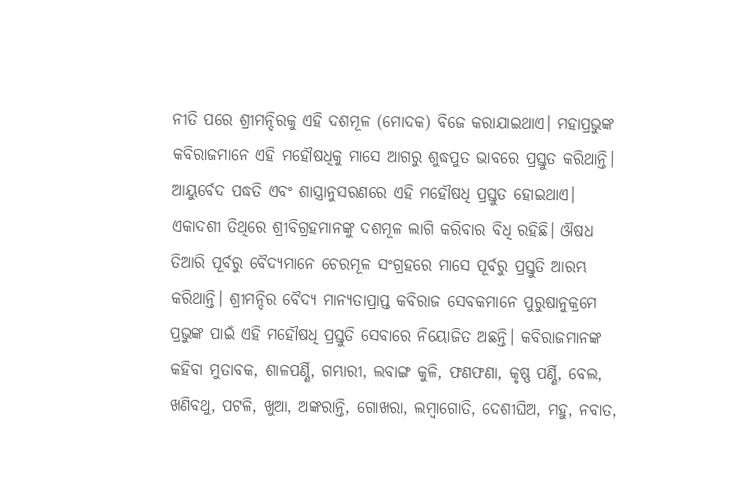ନୀତି ପରେ ଶ୍ରୀମନ୍ଦିରକୁ ଏହି ଦଶମୂଳ (ମୋଦକ) ବିଜେ କରାଯାଇଥାଏ। ମହାପ୍ରଭୁଙ୍କ କବିରାଜମାନେ ଏହି ମହୌଷଧିକୁ ମାସେ ଆଗରୁ ଶୁଦ୍ଧପୁତ ଭାବରେ ପ୍ରସ୍ତୁତ କରିଥାନ୍ତି। ଆୟୁର୍ବେଦ ପଦ୍ଧତି ଏବଂ ଶାସ୍ତ୍ରାନୁସରଣରେ ଏହି ମହୌଷଧି ପ୍ରସ୍ତୁତ ହୋଇଥାଏ। ଏକାଦଶୀ ତିଥିରେ ଶ୍ରୀବିଗ୍ରହମାନଙ୍କୁ ଦଶମୂଳ ଲାଗି କରିବାର ବିଧି ରହିଛି। ଔଷଧ ତିଆରି ପୂର୍ବରୁ ବୈଦ୍ୟମାନେ ଚେରମୂଳ ସଂଗ୍ରହରେ ମାସେ ପୂର୍ବରୁ ପ୍ରସ୍ତୁତି ଆରମ୍ଭ କରିଥାନ୍ତି। ଶ୍ରୀମନ୍ଦିର ବୈଦ୍ୟ ମାନ୍ୟତାପ୍ରାପ୍ତ କବିରାଜ ସେବକମାନେ ପୁରୁଷାନୁକ୍ରମେ ପ୍ରଭୁଙ୍କ ପାଇଁ ଏହି ମହୌଷଧି ପ୍ରସ୍ତୁତି ସେବାରେ ନିୟୋଜିତ ଅଛନ୍ତି। କବିରାଜମାନଙ୍କ କହିବା ମୁତାବକ, ଶାଳପର୍ଣ୍ଣି, ଗମ୍ଭାରୀ, ଲବାଙ୍ଗ କୁଳି, ଫଣଫଣା, କୃଷ୍ଣ ପର୍ଣ୍ଣି, ବେଲ, ଖଣିବଥୁ, ପଟଳି, ଖୁଆ, ଅଙ୍କରାନ୍ତି, ଗୋଖରା, ଲମ୍ୱାଗୋତି, ଦେଶୀଘିଅ, ମହୁ, ନବାତ,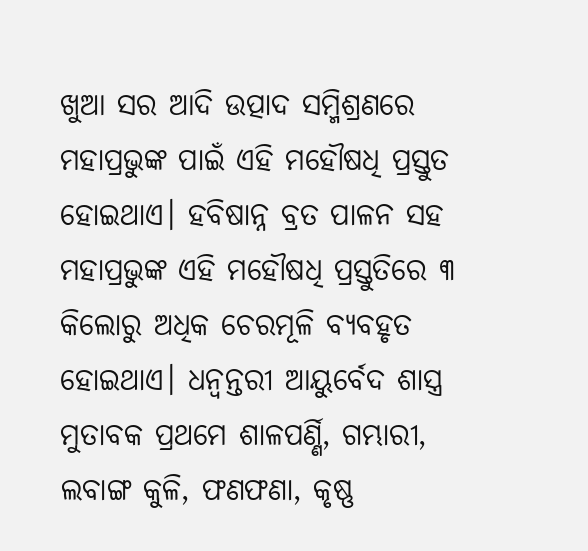ଖୁଆ ସର ଆଦି ଉତ୍ପାଦ ସମ୍ମିଶ୍ରଣରେ ମହାପ୍ରଭୁଙ୍କ ପାଇଁ ଏହି ମହୌଷଧି ପ୍ରସ୍ତୁତ ହୋଇଥାଏ। ହବିଷାନ୍ନ ବ୍ରତ ପାଳନ ସହ ମହାପ୍ରଭୁଙ୍କ ଏହି ମହୌଷଧି ପ୍ରସ୍ତୁତିରେ ୩ କିଲୋରୁ ଅଧିକ ଚେରମୂଳି ବ୍ୟବହୃତ ହୋଇଥାଏ। ଧନ୍ୱନ୍ତରୀ ଆୟୁର୍ବେଦ ଶାସ୍ତ୍ର ମୁତାବକ ପ୍ରଥମେ ଶାଳପର୍ଣ୍ଣି, ଗମ୍ଭାରୀ, ଲବାଙ୍ଗ କୁଳି, ଫଣଫଣା, କୃଷ୍ଣ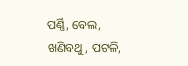ପର୍ଣ୍ଣି, ବେଲ, ଖଣିବଥୁ, ପଟଳି,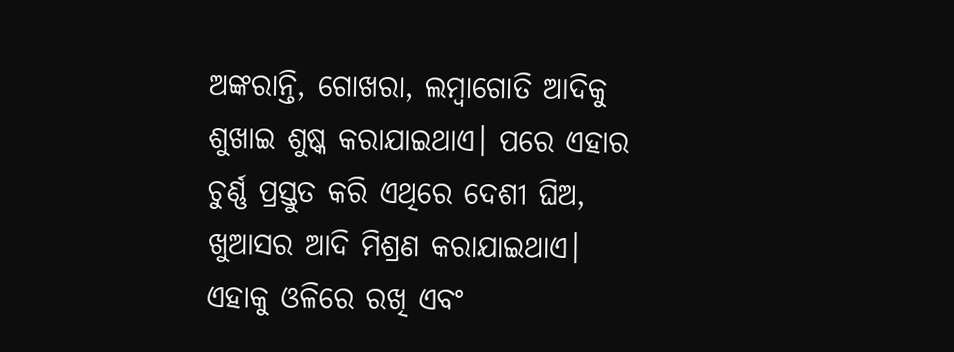ଅଙ୍କରାନ୍ତି, ଗୋଖରା, ଲମ୍ୱାଗୋତି ଆଦିକୁ ଶୁଖାଇ ଶୁଷ୍କ କରାଯାଇଥାଏ। ପରେ ଏହାର ଚୁର୍ଣ୍ଣ ପ୍ରସ୍ତୁତ କରି ଏଥିରେ ଦେଶୀ ଘିଅ, ଖୁଆସର ଆଦି ମିଶ୍ରଣ କରାଯାଇଥାଏ। ଏହାକୁ ଓଳିରେ ରଖି‌ ଏବଂ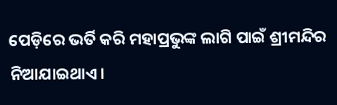ପେଡ଼ିରେ ଭର୍ତି କରି ମହାପ୍ରଭୁଙ୍କ ଲାଗି ପାଇଁ ଶ୍ରୀମନ୍ଦିର ନିଆଯାଇଥାଏ।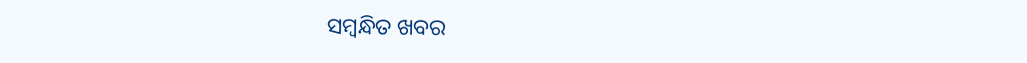ସମ୍ବନ୍ଧିତ ଖବର